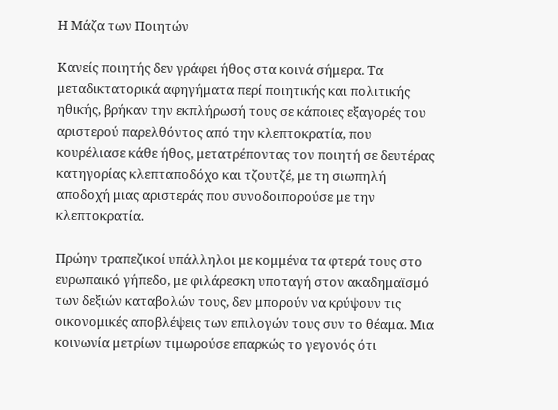Η Μάζα των Ποιητών

Κανείς ποιητής δεν γράφει ήθος στα κοινά σήμερα. Τα μεταδικτατορικά αφηγήματα περί ποιητικής και πολιτικής ηθικής, βρήκαν την εκπλήρωσή τους σε κάποιες εξαγορές του αριστερού παρελθόντος από την κλεπτοκρατία, που κουρέλιασε κάθε ήθος, μετατρέποντας τον ποιητή σε δευτέρας κατηγορίας κλεπταποδόχο και τζουτζέ, με τη σιωπηλή αποδοχή μιας αριστεράς που συνοδοιπορούσε με την κλεπτοκρατία.

Πρώην τραπεζικοί υπάλληλοι με κομμένα τα φτερά τους στο ευρωπαικό γήπεδο, με φιλάρεσκη υποταγή στον ακαδημαϊσμό των δεξιών καταβολών τους, δεν μπορούν να κρύψουν τις οικονομικές αποβλέψεις των επιλογών τους συν το θέαμα. Μια κοινωνία μετρίων τιμωρούσε επαρκώς το γεγονός ότι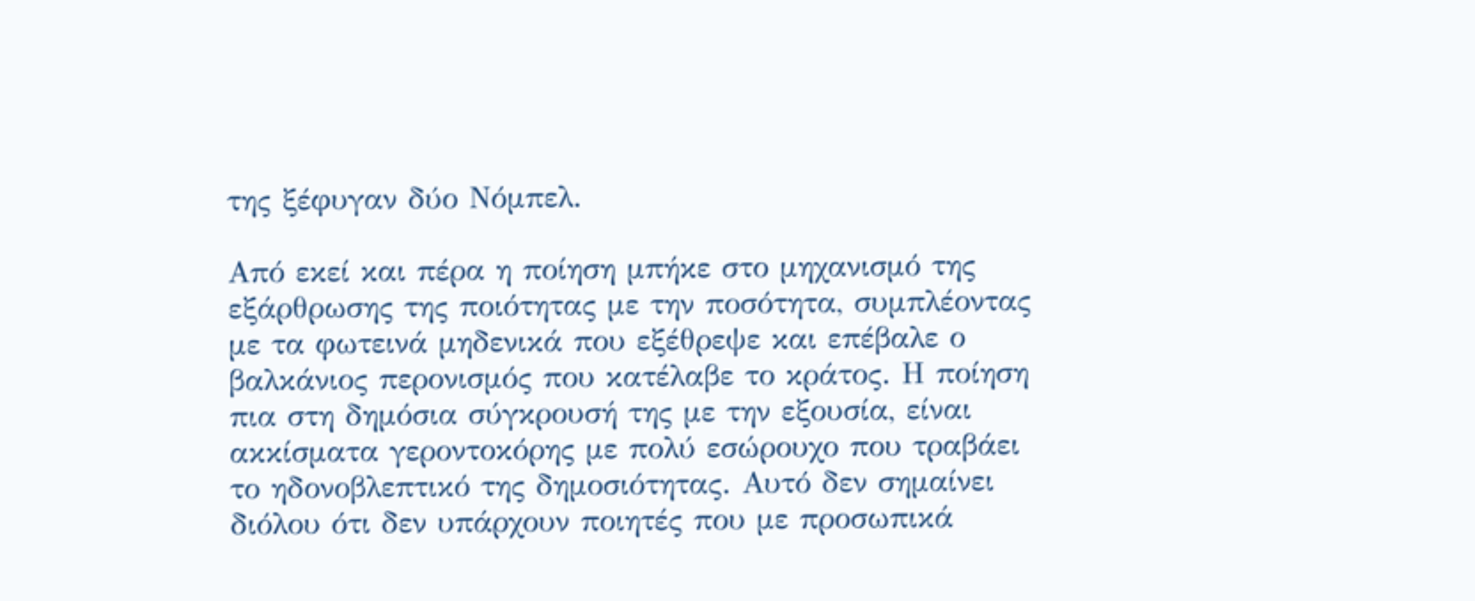της ξέφυγαν δύο Νόμπελ.

Από εκεί και πέρα η ποίηση μπήκε στο μηχανισμό της εξάρθρωσης της ποιότητας με την ποσότητα, συμπλέοντας με τα φωτεινά μηδενικά που εξέθρεψε και επέβαλε ο βαλκάνιος περονισμός που κατέλαβε το κράτος. Η ποίηση πια στη δημόσια σύγκρουσή της με την εξουσία, είναι ακκίσματα γεροντοκόρης με πολύ εσώρουχο που τραβάει το ηδονοβλεπτικό της δημοσιότητας. Αυτό δεν σημαίνει διόλου ότι δεν υπάρχουν ποιητές που με προσωπικά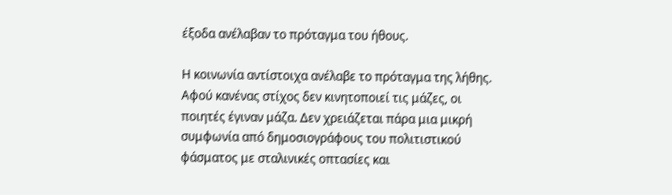έξοδα ανέλαβαν το πρόταγμα του ήθους.

Η κοινωνία αντίστοιχα ανέλαβε το πρόταγμα της λήθης. Αφού κανένας στίχος δεν κινητοποιεί τις μάζες, οι ποιητές έγιναν μάζα. Δεν χρειάζεται πάρα μια μικρή συμφωνία από δημοσιογράφους του πολιτιστικού φάσματος με σταλινικές οπτασίες και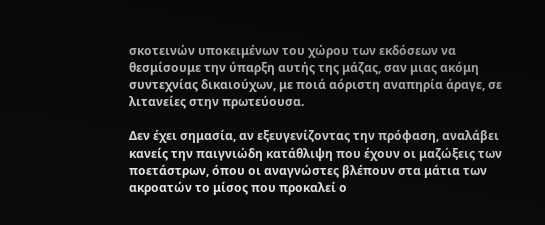σκοτεινών υποκειμένων του χώρου των εκδόσεων να θεσμίσουμε την ύπαρξη αυτής της μάζας, σαν μιας ακόμη συντεχνίας δικαιούχων, με ποιά αόριστη αναπηρία άραγε, σε λιτανείες στην πρωτεύουσα.

Δεν έχει σημασία, αν εξευγενίζοντας την πρόφαση, αναλάβει κανείς την παιγνιώδη κατάθλιψη που έχουν οι μαζώξεις των ποετάστρων, όπου οι αναγνώστες βλέπουν στα μάτια των ακροατών το μίσος που προκαλεί ο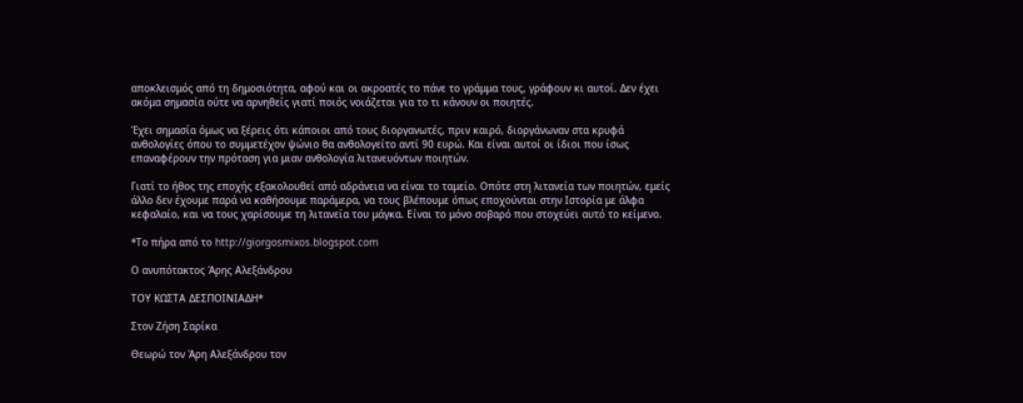αποκλεισμός από τη δημοσιότητα, αφού και οι ακροατές το πάνε το γράμμα τους, γράφουν κι αυτοί. Δεν έχει ακόμα σημασία ούτε να αρνηθείς γιατί ποιός νοιάζεται για το τι κάνουν οι ποιητές.

Έχει σημασία όμως να ξέρεις ότι κάποιοι από τους διοργανωτές, πριν καιρό, διοργάνωναν στα κρυφά ανθολογίες όπου το συμμετέχον ψώνιο θα ανθολογείτο αντί 90 ευρώ. Και είναι αυτοί οι ίδιοι που ίσως επαναφέρουν την πρόταση για μιαν ανθολογία λιτανευόντων ποιητών.

Γιατί το ήθος της εποχής εξακολουθεί από αδράνεια να είναι το ταμείο. Οπότε στη λιτανεία των ποιητών, εμείς άλλο δεν έχουμε παρά να καθήσουμε παράμερα, να τους βλέπουμε όπως εποχούνται στην Ιστορία με άλφα κεφαλαίο, και να τους χαρίσουμε τη λιτανεία του μάγκα. Είναι το μόνο σοβαρό που στοχεύει αυτό το κείμενο.

*Το πήρα από το http://giorgosmixos.blogspot.com

Ο ανυπότακτος Άρης Αλεξάνδρου

ΤΟΥ ΚΩΣΤΑ ΔΕΣΠΟΙΝΙΑΔΗ*

Στον Ζήση Σαρίκα

Θεωρώ τον Άρη Αλεξάνδρου τον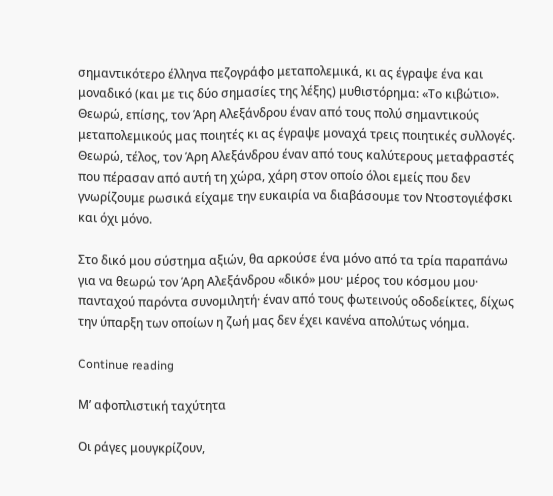σημαντικότερο έλληνα πεζογράφο μεταπολεμικά, κι ας έγραψε ένα και μοναδικό (και με τις δύο σημασίες της λέξης) μυθιστόρημα: «Το κιβώτιο». Θεωρώ, επίσης, τον Άρη Αλεξάνδρου έναν από τους πολύ σημαντικούς μεταπολεμικούς μας ποιητές κι ας έγραψε μοναχά τρεις ποιητικές συλλογές. Θεωρώ, τέλος, τον Άρη Αλεξάνδρου έναν από τους καλύτερους μεταφραστές που πέρασαν από αυτή τη χώρα, χάρη στον οποίο όλοι εμείς που δεν γνωρίζουμε ρωσικά είχαμε την ευκαιρία να διαβάσουμε τον Ντοστογιέφσκι και όχι μόνο.

Στο δικό μου σύστημα αξιών, θα αρκούσε ένα μόνο από τα τρία παραπάνω για να θεωρώ τον Άρη Αλεξάνδρου «δικό» μου· μέρος του κόσμου μου· πανταχού παρόντα συνομιλητή· έναν από τους φωτεινούς οδοδείκτες, δίχως την ύπαρξη των οποίων η ζωή μας δεν έχει κανένα απολύτως νόημα.

Continue reading

Μ’ αφοπλιστική ταχύτητα

Οι ράγες μουγκρίζουν,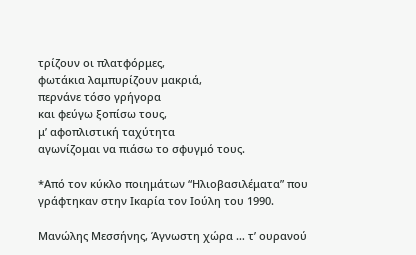τρίζουν οι πλατφόρμες,
φωτάκια λαμπυρίζουν μακριά,
περνάνε τόσο γρήγορα
και φεύγω ξοπίσω τους,
μ’ αφοπλιστική ταχύτητα
αγωνίζομαι να πιάσω το σφυγμό τους.

*Από τον κύκλο ποιημάτων “Ηλιοβασιλέματα” που γράφτηκαν στην Ικαρία τον Ιούλη του 1990.

Μανώλης Μεσσήνης, Άγνωστη χώρα … τ’ ουρανού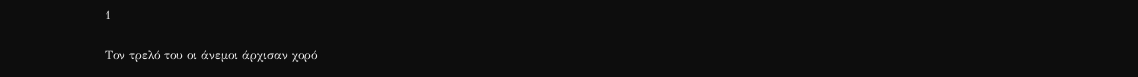1

Τον τρελό του οι άνεμοι άρχισαν χορό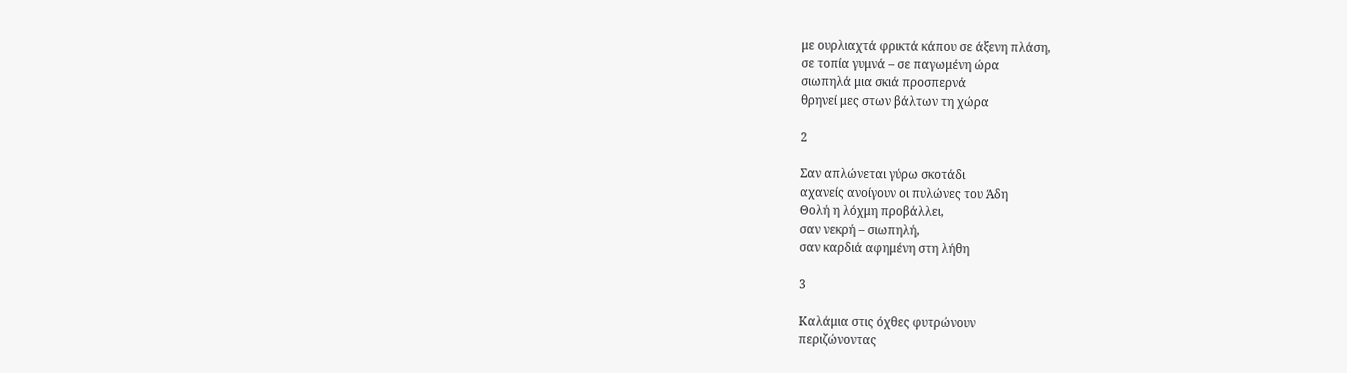με ουρλιαχτά φρικτά κάπου σε άξενη πλάση,
σε τοπία γυμνά – σε παγωμένη ώρα
σιωπηλά μια σκιά προσπερνά
θρηνεί μες στων βάλτων τη χώρα

2

Σαν απλώνεται γύρω σκοτάδι
αχανείς ανοίγουν οι πυλώνες του Άδη
Θολή η λόχμη προβάλλει,
σαν νεκρή – σιωπηλή,
σαν καρδιά αφημένη στη λήθη

3

Καλάμια στις όχθες φυτρώνουν
περιζώνοντας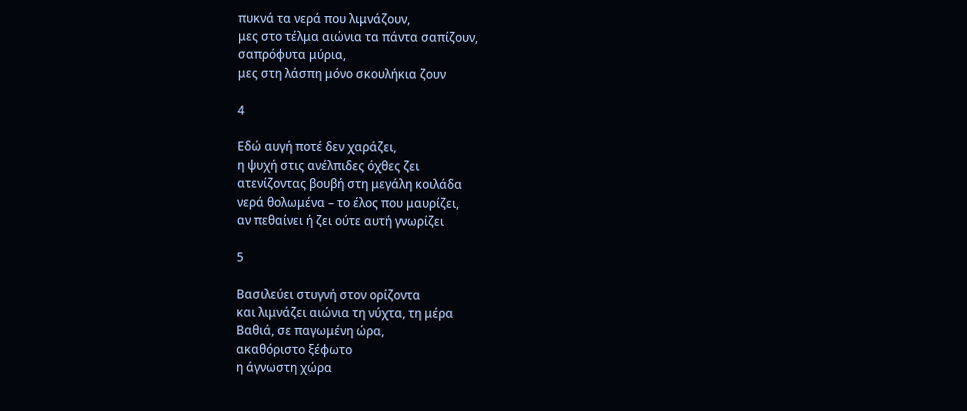πυκνά τα νερά που λιμνάζουν,
μες στο τέλμα αιώνια τα πάντα σαπίζουν,
σαπρόφυτα μύρια,
μες στη λάσπη μόνο σκουλήκια ζουν

4

Εδώ αυγή ποτέ δεν χαράζει,
η ψυχή στις ανέλπιδες όχθες ζει
ατενίζοντας βουβή στη μεγάλη κοιλάδα
νερά θολωμένα – το έλος που μαυρίζει,
αν πεθαίνει ή ζει ούτε αυτή γνωρίζει

5

Βασιλεύει στυγνή στον ορίζοντα
και λιμνάζει αιώνια τη νύχτα, τη μέρα
Βαθιά, σε παγωμένη ώρα,
ακαθόριστο ξέφωτο
η άγνωστη χώρα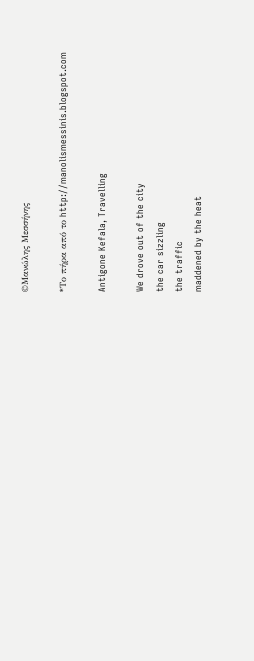©Μανώλης Μεσσήνης

*Το πήρα από το http://manolismessinis.blogspot.com

Antigone Kefala, Travelling

We drove out of the city
the car sizzling
the traffic
maddened by the heat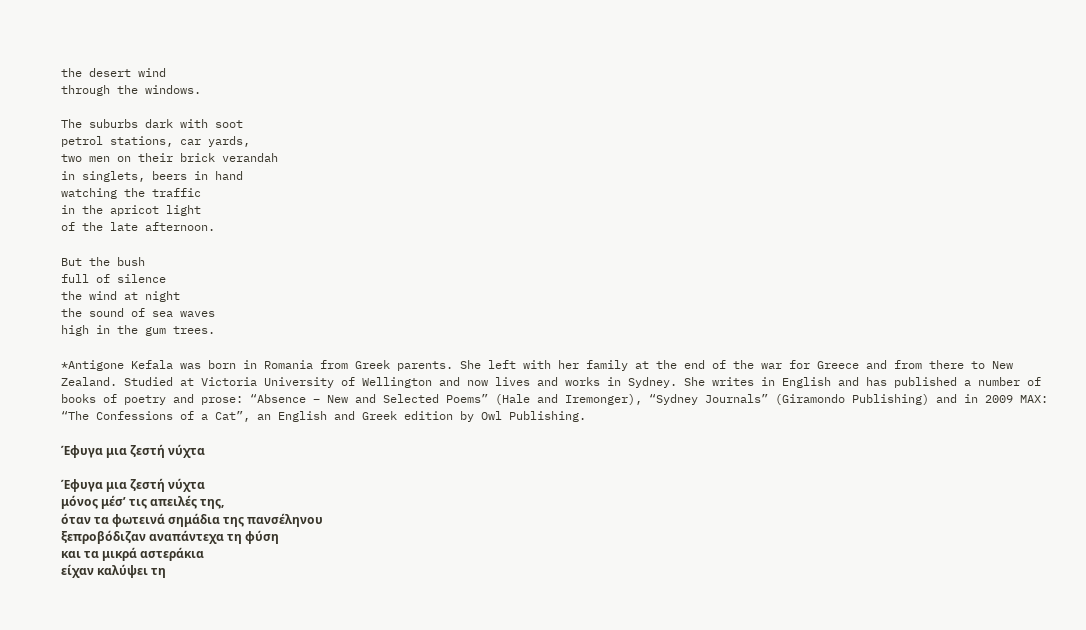the desert wind
through the windows.

The suburbs dark with soot
petrol stations, car yards,
two men on their brick verandah
in singlets, beers in hand
watching the traffic
in the apricot light
of the late afternoon.

But the bush
full of silence
the wind at night
the sound of sea waves
high in the gum trees.

*Antigone Kefala was born in Romania from Greek parents. She left with her family at the end of the war for Greece and from there to New Zealand. Studied at Victoria University of Wellington and now lives and works in Sydney. She writes in English and has published a number of books of poetry and prose: “Absence – New and Selected Poems” (Hale and Iremonger), “Sydney Journals” (Giramondo Publishing) and in 2009 MAX: “The Confessions of a Cat”, an English and Greek edition by Owl Publishing.

Έφυγα μια ζεστή νύχτα

Έφυγα μια ζεστή νύχτα
μόνος μέσ’ τις απειλές της,
όταν τα φωτεινά σημάδια της πανσέληνου
ξεπροβόδιζαν αναπάντεχα τη φύση
και τα μικρά αστεράκια
είχαν καλύψει τη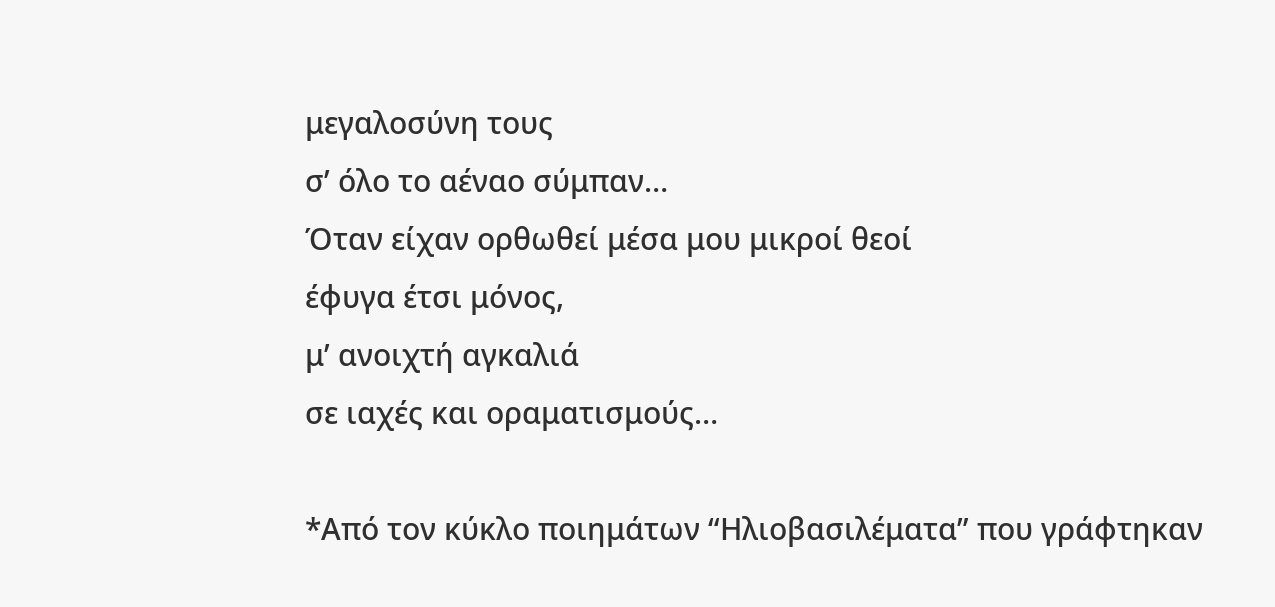μεγαλοσύνη τους
σ’ όλο το αέναο σύμπαν…
Όταν είχαν ορθωθεί μέσα μου μικροί θεοί
έφυγα έτσι μόνος,
μ’ ανοιχτή αγκαλιά
σε ιαχές και οραματισμούς…

*Από τον κύκλο ποιημάτων “Ηλιοβασιλέματα” που γράφτηκαν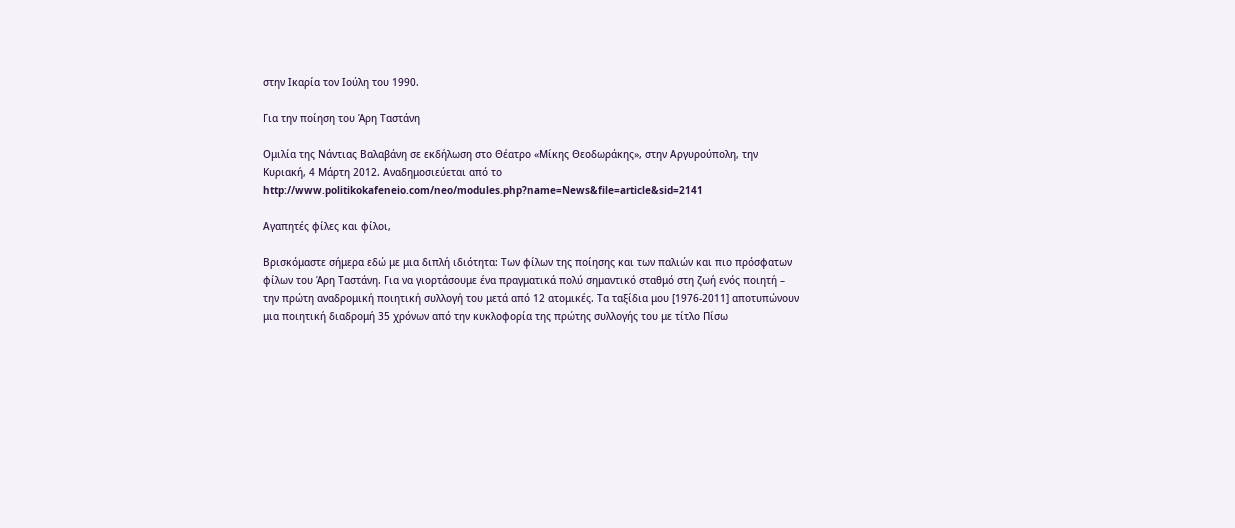στην Ικαρία τον Ιούλη του 1990.

Για την ποίηση του Άρη Ταστάνη

Ομιλία της Νάντιας Βαλαβάνη σε εκδήλωση στο Θέατρο «Μίκης Θεοδωράκης», στην Αργυρούπολη, την Κυριακή, 4 Μάρτη 2012. Αναδημοσιεύεται από το http://www.politikokafeneio.com/neo/modules.php?name=News&file=article&sid=2141

Αγαπητές φίλες και φίλοι,

Βρισκόμαστε σήμερα εδώ με μια διπλή ιδιότητα: Tων φίλων της ποίησης και των παλιών και πιο πρόσφατων φίλων του Άρη Ταστάνη. Για να γιορτάσουμε ένα πραγματικά πολύ σημαντικό σταθμό στη ζωή ενός ποιητή – την πρώτη αναδρομική ποιητική συλλογή του μετά από 12 ατομικές. Τα ταξίδια μου [1976-2011] αποτυπώνουν μια ποιητική διαδρομή 35 χρόνων από την κυκλοφορία της πρώτης συλλογής του με τίτλο Πίσω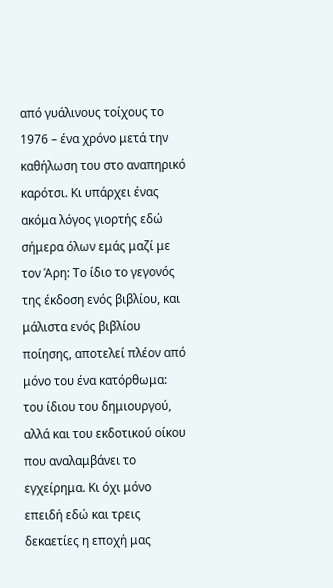από γυάλινους τοίχους το 1976 – ένα χρόνο μετά την καθήλωση του στο αναπηρικό καρότσι. Κι υπάρχει ένας ακόμα λόγος γιορτής εδώ σήμερα όλων εμάς μαζί με τον Άρη: Το ίδιο το γεγονός της έκδοση ενός βιβλίου, και μάλιστα ενός βιβλίου ποίησης, αποτελεί πλέον από μόνο του ένα κατόρθωμα: του ίδιου του δημιουργού, αλλά και του εκδοτικού οίκου που αναλαμβάνει το εγχείρημα. Κι όχι μόνο επειδή εδώ και τρεις δεκαετίες η εποχή μας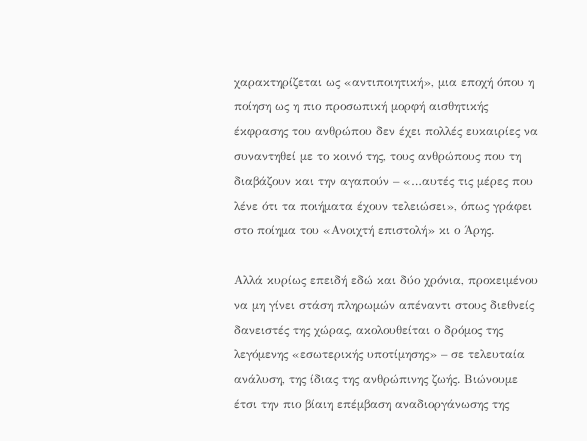χαρακτηρίζεται ως «αντιποιητική», μια εποχή όπου η ποίηση ως η πιο προσωπική μορφή αισθητικής έκφρασης του ανθρώπου δεν έχει πολλές ευκαιρίες να συναντηθεί με το κοινό της, τους ανθρώπους που τη διαβάζουν και την αγαπούν – «…αυτές τις μέρες που λένε ότι τα ποιήματα έχουν τελειώσει», όπως γράφει στο ποίημα του «Ανοιχτή επιστολή» κι ο Άρης.

Αλλά κυρίως επειδή εδώ και δύο χρόνια, προκειμένου να μη γίνει στάση πληρωμών απέναντι στους διεθνείς δανειστές της χώρας, ακολουθείται ο δρόμος της λεγόμενης «εσωτερικής υποτίμησης» – σε τελευταία ανάλυση, της ίδιας της ανθρώπινης ζωής. Βιώνουμε έτσι την πιο βίαιη επέμβαση αναδιοργάνωσης της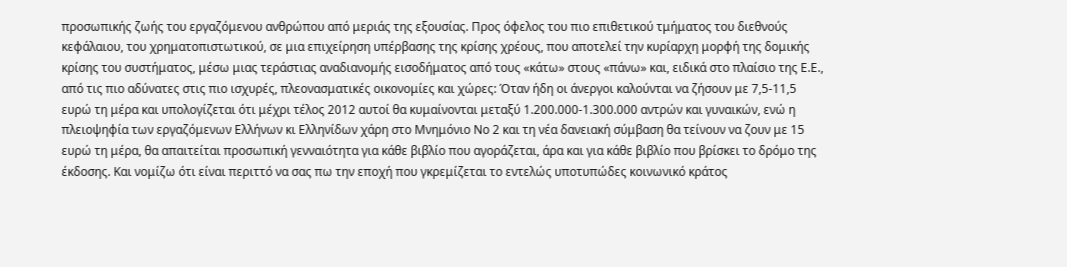προσωπικής ζωής του εργαζόμενου ανθρώπου από μεριάς της εξουσίας. Προς όφελος του πιο επιθετικού τμήματος του διεθνούς κεφάλαιου, του χρηματοπιστωτικού, σε μια επιχείρηση υπέρβασης της κρίσης χρέους, που αποτελεί την κυρίαρχη μορφή της δομικής κρίσης του συστήματος, μέσω μιας τεράστιας αναδιανομής εισοδήματος από τους «κάτω» στους «πάνω» και, ειδικά στο πλαίσιο της Ε.Ε., από τις πιο αδύνατες στις πιο ισχυρές, πλεονασματικές οικονομίες και χώρες: Όταν ήδη οι άνεργοι καλούνται να ζήσουν με 7,5-11,5 ευρώ τη μέρα και υπολογίζεται ότι μέχρι τέλος 2012 αυτοί θα κυμαίνονται μεταξύ 1.200.000-1.300.000 αντρών και γυναικών, ενώ η πλειοψηφία των εργαζόμενων Ελλήνων κι Ελληνίδων χάρη στο Μνημόνιο Νο 2 και τη νέα δανειακή σύμβαση θα τείνουν να ζουν με 15 ευρώ τη μέρα, θα απαιτείται προσωπική γενναιότητα για κάθε βιβλίο που αγοράζεται, άρα και για κάθε βιβλίο που βρίσκει το δρόμο της έκδοσης. Και νομίζω ότι είναι περιττό να σας πω την εποχή που γκρεμίζεται το εντελώς υποτυπώδες κοινωνικό κράτος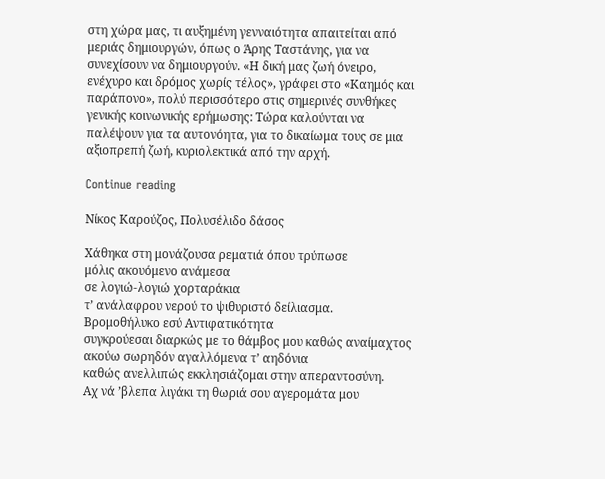στη χώρα μας, τι αυξημένη γενναιότητα απαιτείται από μεριάς δημιουργών, όπως ο Άρης Ταστάνης, για να συνεχίσουν να δημιουργούν. «Η δική μας ζωή όνειρο, ενέχυρο και δρόμος χωρίς τέλος», γράφει στο «Καημός και παράπονο», πολύ περισσότερο στις σημερινές συνθήκες γενικής κοινωνικής ερήμωσης: Τώρα καλούνται να παλέψουν για τα αυτονόητα, για το δικαίωμα τους σε μια αξιοπρεπή ζωή, κυριολεκτικά από την αρχή.

Continue reading

Νίκος Καρούζος, Πολυσέλιδο δάσος

Χάθηκα στη μονάζουσα ρεματιά όπου τρύπωσε
μόλις ακουόμενο ανάμεσα
σε λογιώ-λογιώ χορταράκια
τ’ ανάλαφρου νερού το ψιθυριστό δείλιασμα.
Βρομοθήλυκο εσύ Αντιφατικότητα
συγκρούεσαι διαρκώς με το θάμβος μου καθώς αναίμαχτος
ακούω σωρηδόν αγαλλόμενα τ’ αηδόνια
καθώς ανελλιπώς εκκλησιάζομαι στην απεραντοσύνη.
Αχ νά ’βλεπα λιγάκι τη θωριά σου αγερομάτα μου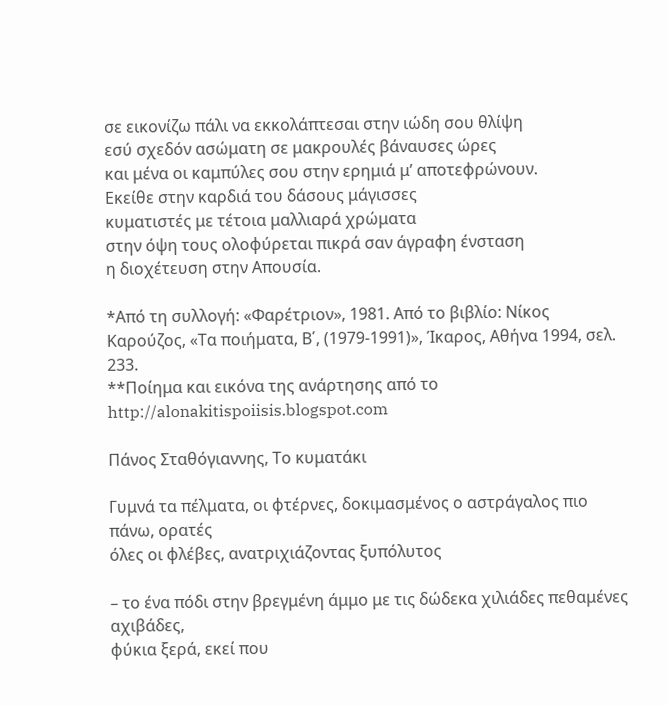σε εικονίζω πάλι να εκκολάπτεσαι στην ιώδη σου θλίψη
εσύ σχεδόν ασώματη σε μακρουλές βάναυσες ώρες
και μένα οι καμπύλες σου στην ερημιά μ’ αποτεφρώνουν.
Εκείθε στην καρδιά του δάσους μάγισσες
κυματιστές με τέτοια μαλλιαρά χρώματα
στην όψη τους ολοφύρεται πικρά σαν άγραφη ένσταση
η διοχέτευση στην Απουσία.

*Από τη συλλογή: «Φαρέτριον», 1981. Από το βιβλίο: Νίκος Καρούζος, «Τα ποιήματα, Β΄, (1979-1991)», Ίκαρος, Αθήνα 1994, σελ. 233.
**Ποίημα και εικόνα της ανάρτησης από το http://alonakitispoiisis.blogspot.com

Πάνος Σταθόγιαννης, Το κυματάκι

Γυμνά τα πέλματα, οι φτέρνες, δοκιμασμένος ο αστράγαλος πιο πάνω, ορατές
όλες οι φλέβες, ανατριχιάζοντας ξυπόλυτος

– το ένα πόδι στην βρεγμένη άμμο με τις δώδεκα χιλιάδες πεθαμένες αχιβάδες,
φύκια ξερά, εκεί που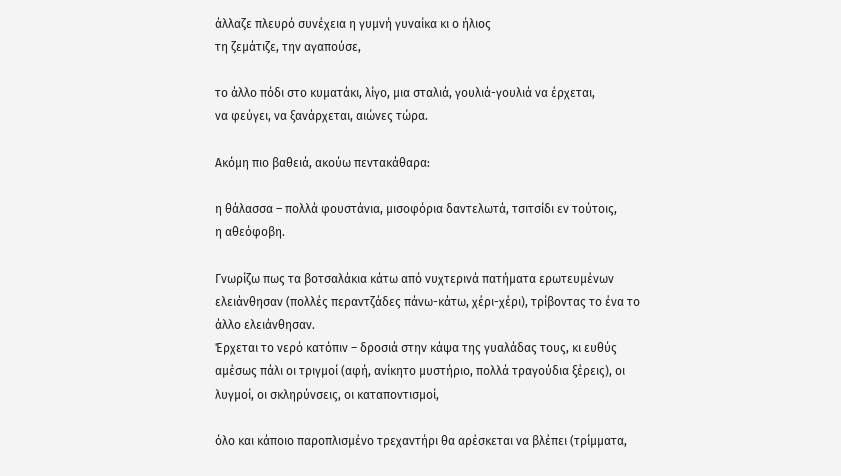άλλαζε πλευρό συνέχεια η γυμνή γυναίκα κι ο ήλιος
τη ζεμάτιζε, την αγαπούσε,

το άλλο πόδι στο κυματάκι, λίγο, μια σταλιά, γουλιά-γουλιά να έρχεται,
να φεύγει, να ξανάρχεται, αιώνες τώρα.

Ακόμη πιο βαθειά, ακούω πεντακάθαρα:

η θάλασσα – πολλά φουστάνια, μισοφόρια δαντελωτά, τσιτσίδι εν τούτοις,
η αθεόφοβη.

Γνωρίζω πως τα βοτσαλάκια κάτω από νυχτερινά πατήματα ερωτευμένων
ελειάνθησαν (πολλές περαντζάδες πάνω-κάτω, χέρι-χέρι), τρίβοντας το ένα το
άλλο ελειάνθησαν.
Έρχεται το νερό κατόπιν – δροσιά στην κάψα της γυαλάδας τους, κι ευθύς
αμέσως πάλι οι τριγμοί (αφή, ανίκητο μυστήριο, πολλά τραγούδια ξέρεις), οι
λυγμοί, οι σκληρύνσεις, οι καταποντισμοί,

όλο και κάποιο παροπλισμένο τρεχαντήρι θα αρέσκεται να βλέπει (τρίμματα,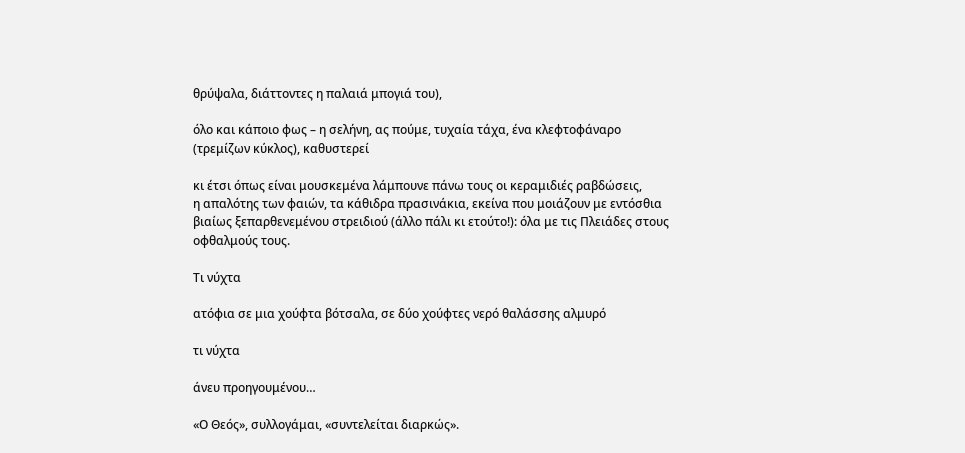θρύψαλα, διάττοντες η παλαιά μπογιά του),

όλο και κάποιο φως – η σελήνη, ας πούμε, τυχαία τάχα, ένα κλεφτοφάναρο
(τρεμίζων κύκλος), καθυστερεί

κι έτσι όπως είναι μουσκεμένα λάμπουνε πάνω τους οι κεραμιδιές ραβδώσεις,
η απαλότης των φαιών, τα κάθιδρα πρασινάκια, εκείνα που μοιάζουν με εντόσθια
βιαίως ξεπαρθενεμένου στρειδιού (άλλο πάλι κι ετούτο!): όλα με τις Πλειάδες στους
οφθαλμούς τους.

Τι νύχτα

ατόφια σε μια χούφτα βότσαλα, σε δύο χούφτες νερό θαλάσσης αλμυρό

τι νύχτα

άνευ προηγουμένου…

«Ο Θεός», συλλογάμαι, «συντελείται διαρκώς».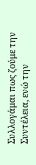Συλλογάμαι πως ζούμε την Συντέλεια, ενώ την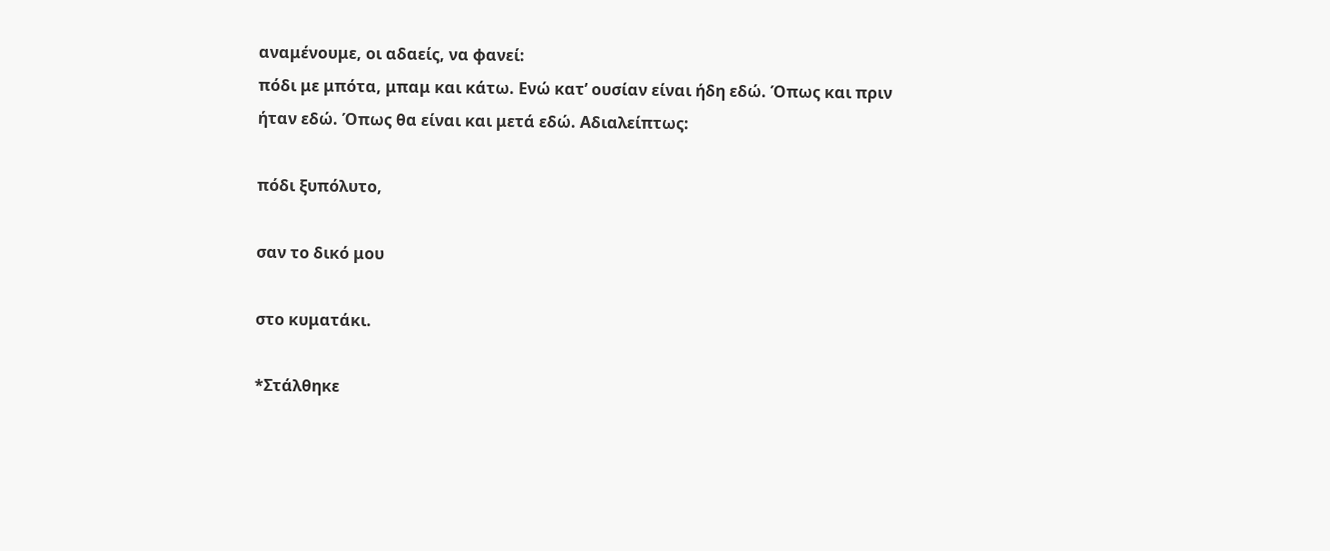αναμένουμε, οι αδαείς, να φανεί:
πόδι με μπότα, μπαμ και κάτω. Ενώ κατ’ ουσίαν είναι ήδη εδώ. Όπως και πριν
ήταν εδώ. Όπως θα είναι και μετά εδώ. Αδιαλείπτως:

πόδι ξυπόλυτο,

σαν το δικό μου

στο κυματάκι.

*Στάλθηκε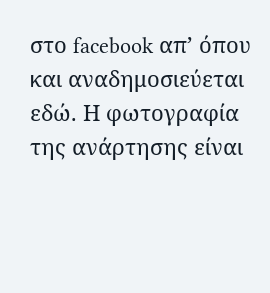στο facebook απ’ όπου και αναδημοσιεύεται εδώ. Η φωτογραφία της ανάρτησης είναι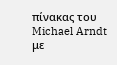πίνακας του Michael Arndt με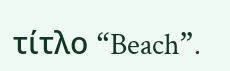τίτλο “Beach”.